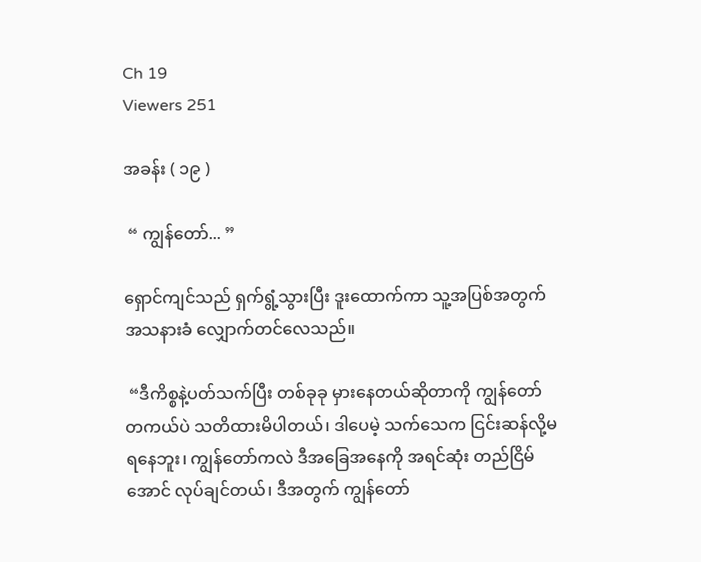Ch 19
Viewers 251

အခန်း ( ၁၉ )

 “ ကျွန်တော်... ”

ရှောင်ကျင်သည် ရှက်ရွံ့သွားပြီး ဒူးထောက်ကာ သူ့အပြစ်အတွက် အသနားခံ လျှောက်တင်လေသည်။

 “ဒီကိစ္စနဲ့ပတ်သက်ပြီး တစ်ခုခု မှားနေတယ်ဆိုတာကို ကျွန်‌တော် တကယ်ပဲ သတိထားမိပါတယ်၊ ဒါပေမဲ့ သက်သေက ငြင်းဆန်လို့မရနေဘူး၊ ကျွန်တော်ကလဲ ဒီအခြေအနေကို အရင်ဆုံး တည်ငြိမ်အောင် လုပ်ချင်တယ်၊ ဒီအတွက် ကျွန်တော်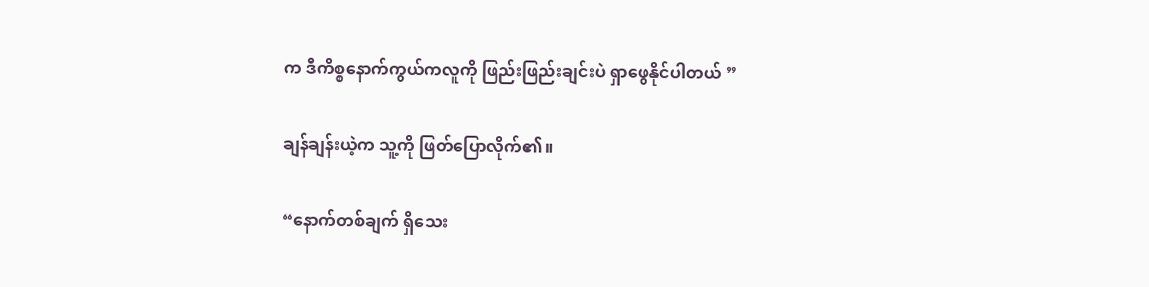က ဒီကိစ္စနောက်ကွယ်ကလူကို ဖြည်းဖြည်းချင်းပဲ ရှာဖွေနိုင်ပါတယ် ”

ချန်ချန်းယဲ့က သူ့ကို ဖြတ်ပြောလိုက်၏။

“နောက်တစ်ချက် ရှိသေး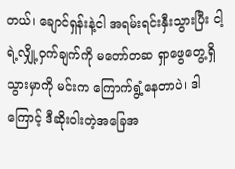တယ်၊ ချောင်ရှန်းနဲ့ငါ အရမ်းရင်းနှီးသွားပြီး ငါ့ရဲ့လျှို့ဝှက်ချက်ကို မတော်တဆ ရှာဖွေတွေ့ရှိသွားမှာကို မင်းက ကြောက်ရွံ့နေတာပဲ၊ ဒါကြောင့် ဒီဆိုးဝါးတဲ့အခြေအ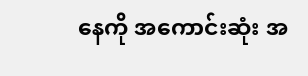နေကို အကောင်းဆုံး အ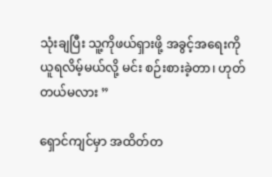သုံးချပြီး သူ့ကိုဖယ်ရှားဖို့ အခွင့်အရေးကို ယူရလိမ့်မယ်လို့ မင်း စဉ်းစားခဲ့တာ၊ ဟုတ်တယ်မလား ”

ရှောင်ကျင်မှာ အထိတ်တ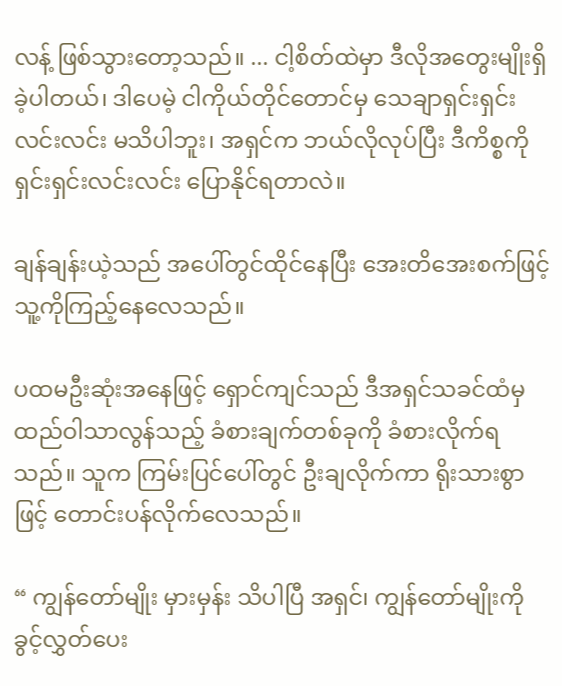လန့် ဖြစ်သွားတော့သည်။ ... ငါ့စိတ်ထဲမှာ ဒီလိုအတွေးမျိုးရှိခဲ့ပါတယ်၊ ဒါပေမဲ့ ငါကိုယ်တိုင်တောင်မှ သေချာရှင်းရှင်းလင်းလင်း မသိပါဘူး၊ အရှင်က ဘယ်လိုလုပ်ပြီး ဒီကိစ္စကို ရှင်းရှင်းလင်းလင်း ပြောနိုင်ရတာလဲ။

ချန်ချန်းယဲ့သည် အပေါ်တွင်ထိုင်နေပြီး အေးတိအေးစက်ဖြင့် သူ့ကိုကြည့်နေလေသည်။

ပထမဦးဆုံးအနေဖြင့် ရှောင်ကျင်သည် ဒီအရှင်သခင်ထံမှ ထည်ဝါသာလွန်သည့် ခံစားချက်တစ်ခုကို ခံစားလိုက်ရသည်။ သူက ကြမ်းပြင်ပေါ်တွင် ဦးချလိုက်ကာ ရိုးသားစွာဖြင့် တောင်းပန်လိုက်လေသည်။

“ ကျွန်တော်မျိုး မှားမှန်း သိပါပြီ အရှင်၊ ကျွန်တော်မျိုးကို ခွင့်လွှတ်ပေး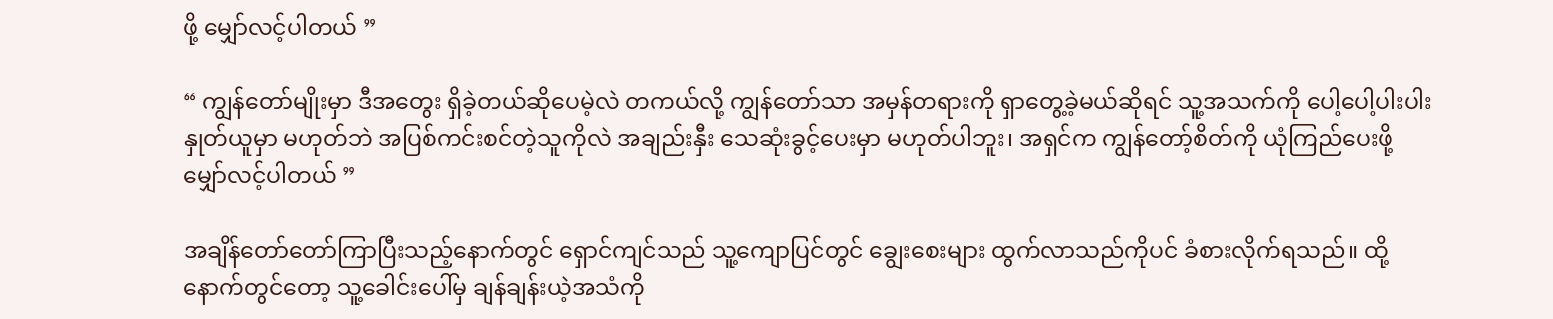ဖို့ မျှော်လင့်ပါတယ် ”

“ ကျွန်တော်မျိုးမှာ ဒီအတွေး ရှိခဲ့တယ်ဆိုပေမဲ့လဲ တကယ်လို့ ကျွန်တော်သာ အမှန်တရားကို ရှာတွေ့ခဲ့မယ်ဆိုရင် သူ့အသက်ကို ပေါ့ပေါ့ပါးပါး နှုတ်ယူမှာ မဟုတ်ဘဲ အပြစ်ကင်းစင်တဲ့သူကိုလဲ အချည်းနှီး သေဆုံးခွင့်ပေးမှာ မဟုတ်ပါဘူး၊ အရှင်က ကျွန်တော့်စိတ်ကို ယုံကြည်ပေးဖို့ မျှော်လင့်ပါတယ် ”

အချိန်တော်တော်ကြာပြီးသည့်နောက်တွင် ရှောင်ကျင်သည် သူ့ကျောပြင်တွင် ချွေးစေးများ ထွက်လာသည်ကိုပင် ခံစားလိုက်ရသည်။ ထို့နောက်တွင်တော့ သူ့ခေါင်းပေါ်မှ ချန်ချန်းယဲ့အသံကို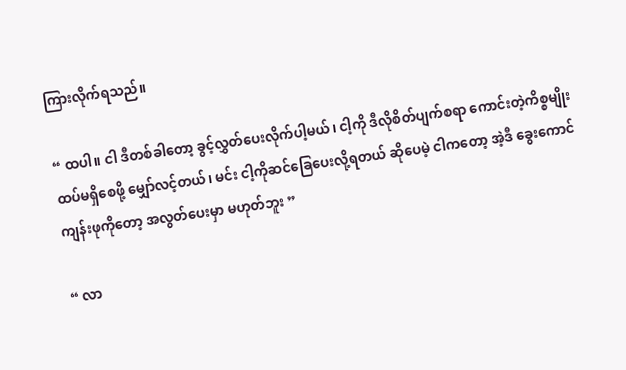ကြားလိုက်ရသည်။

“ ထပါ။ ငါ ဒီတစ်ခါတော့ ခွင့်လွှတ်ပေးလိုက်ပါ့မယ်၊ ငါ့ကို ဒီလိုစိတ်ပျက်စရာ ကောင်းတဲ့ကိစ္စမျိုး ထပ်မရှိစေဖို့ မျှော်လင့်တယ်၊ မင်း ငါ့ကိုဆင်ခြေပေးလို့ရတယ် ဆိုပေမဲ့ ငါကတော့ အဲ့ဒီ ခွေးကောင် ကျန်းဖုကိုတော့ အလွတ်ပေးမှာ မဟုတ်ဘူး ”

“ လာ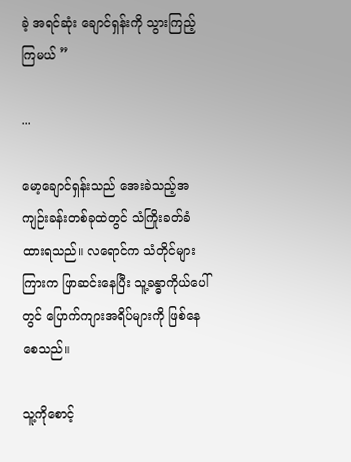ခဲ့ အရင်ဆုံး ချောင်ရှန်းကို သွားကြည့်ကြမယ် ”

...

မော့ချောင်ရှန်းသည် အေးခဲသည့်အကျဉ်းခန်းတစ်ခုထဲတွင် သံကြိုးခတ်ခံထားရသည်။ လရောင်က သံတိုင်များကြားက ဖြာဆင်းနေပြီး သူ့ခန္ဓာကိုယ်ပေါ်တွင် ပြောက်ကျားအရိပ်များကို ဖြစ်နေစေသည်။

သူ့ကိုစောင့်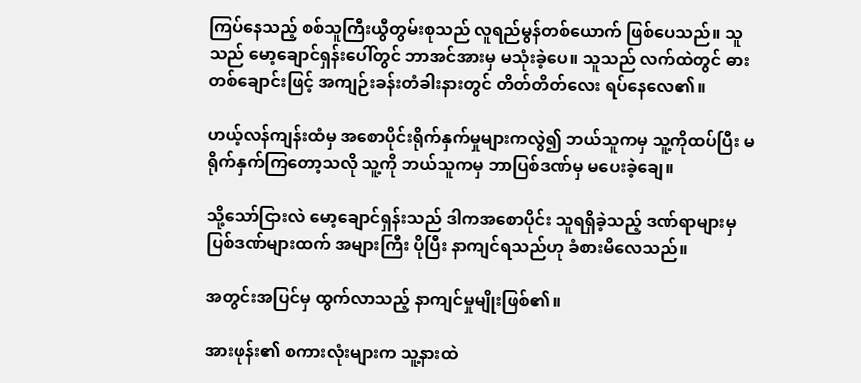ကြပ်နေသည့် စစ်သူကြီးယွီတွမ်းစုသည် လူရည်မွန်တစ်ယောက် ဖြစ်ပေသည်။ သူသည် မော့ချောင်ရှန်းပေါ်တွင် ဘာအင်အားမှ မသုံးခဲ့ပေ။ သူသည် လက်ထဲတွင် ဓားတစ်ချောင်းဖြင့် အကျဉ်းခန်းတံခါးနားတွင် တိတ်တိတ်လေး ရပ်နေလေ၏။

ဟယ့်လန်ကျန်းထံမှ အစောပိုင်းရိုက်နှက်မှုများကလွဲ၍ ဘယ်သူကမှ သူ့ကိုထပ်ပြီး မရိုက်နှက်ကြတော့သလို သူ့ကို ဘယ်သူကမှ ဘာပြစ်ဒဏ်မှ မပေးခဲ့ချေ။

သို့သော်ငြားလဲ မော့ချောင်ရှန်းသည် ဒါကအစောပိုင်း သူရရှိခဲ့သည့် ဒဏ်ရာများမှ ပြစ်ဒဏ်များထက် အများကြီး ပိုပြီး နာကျင်ရသည်ဟု ခံစားမိလေသည်။

အတွင်းအပြင်မှ ထွက်လာသည့် နာကျင်မှုမျိုးဖြစ်၏။

အားဖုန်း၏ စကားလုံးများက သူ့နားထဲ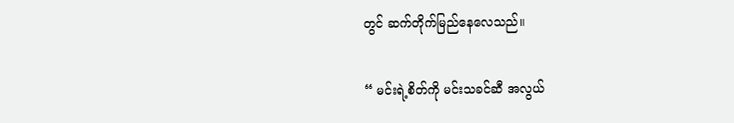တွင် ဆက်တိုက်မြည်နေလေသည်။

“ မင်းရဲ့စိတ်ကို မင်းသခင်ဆီ အလွယ်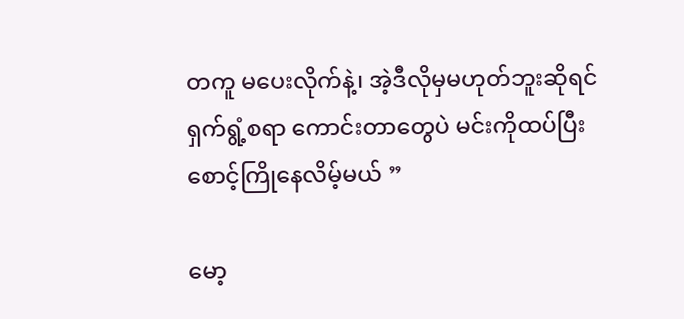တကူ မပေးလိုက်နဲ့၊ အဲ့ဒီလိုမှမဟုတ်ဘူးဆိုရင် ရှက်ရွံ့စရာ ကောင်းတာတွေပဲ မင်းကိုထပ်ပြီး စောင့်ကြိုနေလိမ့်မယ် ”

မော့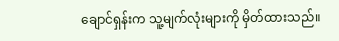ချောင်ရှန်းက သူ့မျက်လုံးများကို မှိတ်ထားသည်။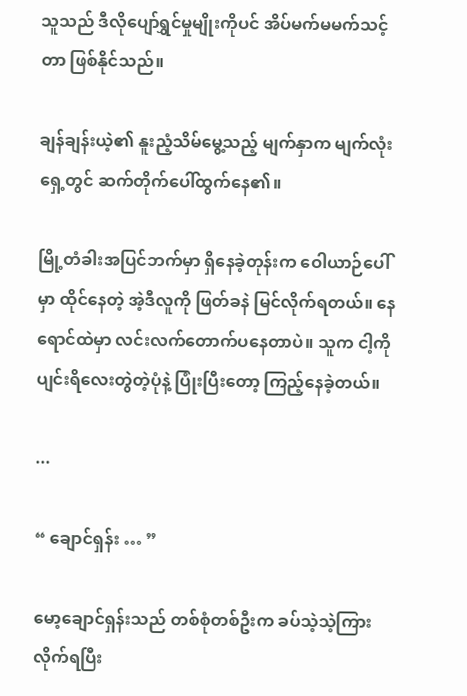သူသည် ဒီလိုပျော်ရွှင်မှုမျိုးကိုပင် အိပ်မက်မမက်သင့်တာ ဖြစ်နိုင်သည်။

ချန်ချန်းယဲ့၏ နူးညံ့သိမ်မွေ့သည့် မျက်နှာက မျက်လုံးရှေ့တွင် ဆက်တိုက်ပေါ်ထွက်နေ၏။

မြို့တံခါးအပြင်ဘက်မှာ ရှိနေခဲ့တုန်းက ဝေါယာဉ်ပေါ်မှာ ထိုင်နေတဲ့ အဲ့ဒီလူကို ဖြတ်ခနဲ မြင်လိုက်ရတယ်။ နေရောင်ထဲမှာ လင်းလက်တောက်ပနေတာပဲ။ သူက ငါ့ကို ပျင်းရိလေးတွဲတဲ့ပုံနဲ့ ပြုံးပြီးတော့ ကြည့်နေခဲ့တယ်။

...

“ ချောင်ရှန်း … ”

မော့ချောင်ရှန်းသည် တစ်စုံတစ်ဦးက ခပ်သဲ့သဲ့ကြားလိုက်ရပြီး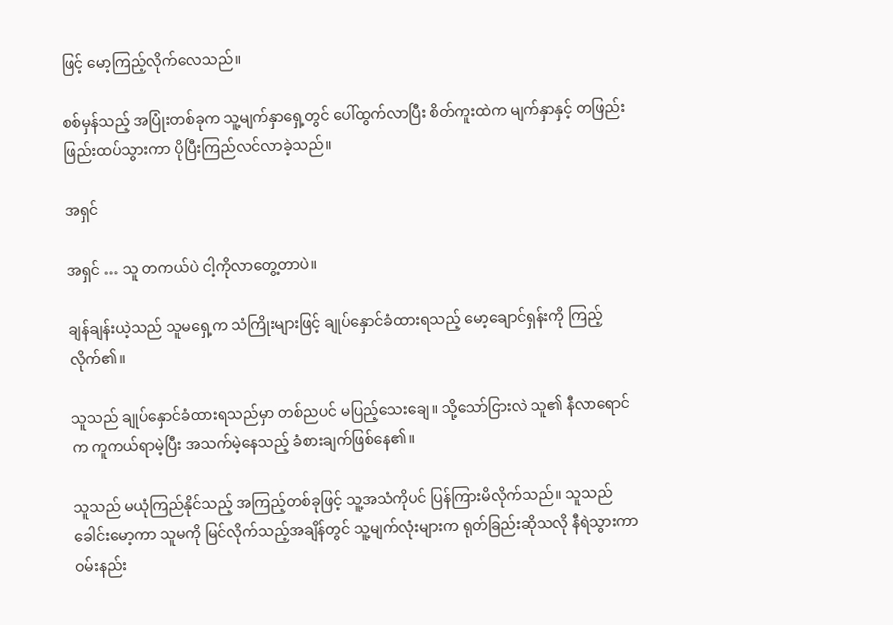ဖြင့် မော့ကြည့်လိုက်လေသည်။

စစ်မှန်သည့် အပြုံးတစ်ခုက သူ့မျက်နှာရှေ့တွင် ပေါ်ထွက်လာပြီး စိတ်ကူးထဲက မျက်နှာနှင့် တဖြည်းဖြည်းထပ်သွားကာ ပိုပြီးကြည်လင်လာခဲ့သည်။

အရှင်

အရှင် … သူ တကယ်ပဲ ငါ့ကိုလာတွေ့တာပဲ။

ချန်ချန်းယဲ့သည် သူမရှေ့က သံကြိုးများဖြင့် ချုပ်နှောင်ခံထားရသည့် မော့ချောင်ရှန်းကို ကြည့်လိုက်၏။

သူသည် ချုပ်နှောင်ခံထားရသည်မှာ တစ်ညပင် မပြည့်သေးချေ။ သို့သော်ငြားလဲ သူ၏ နီလာရောင်က ကူကယ်ရာမဲ့ပြီး အသက်မဲ့နေသည့် ခံစားချက်ဖြစ်နေ၏။

သူသည် မယုံကြည်နိုင်သည့် အကြည့်တစ်ခုဖြင့် သူ့အသံကိုပင် ပြန်ကြားမိလိုက်သည်။ သူသည် ခေါင်းမော့ကာ သူမကို မြင်လိုက်သည့်အချိန်တွင် သူ့မျက်လုံးများက ရုတ်ခြည်းဆိုသလို နီရဲသွားကာ ဝမ်းနည်း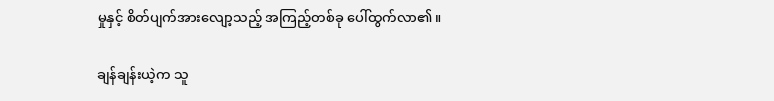မှုနှင့် စိတ်ပျက်အားလျော့သည့် အကြည့်တစ်ခု ပေါ်ထွက်လာ၏။

ချန်ချန်းယဲ့က သူ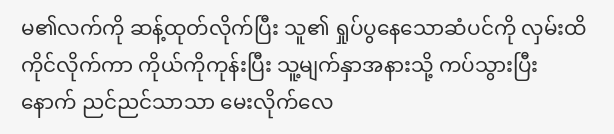မ၏လက်ကို ဆန့်ထုတ်လိုက်ပြီး သူ၏ ရှုပ်ပွနေသောဆံပင်ကို လှမ်းထိကိုင်လိုက်ကာ ကိုယ်ကိုကုန်းပြီး သူ့မျက်နှာအနားသို့ ကပ်သွားပြီးနောက် ညင်ညင်သာသာ မေးလိုက်လေ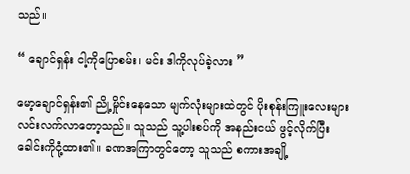သည်။

“ ချောင်ရှန်း ငါ့ကိုပြောစမ်း၊ မင်း ဒါကိုလုပ်ခဲ့လား ”

မော့ချောင်ရှန်း၏ ညို့မှိုင်းနေသော မျက်လုံးများထဲတွင် ပိုးစုန်းကြူးလေးများ လင်းလက်လာတော့သည်။ သူသည် သူ့ပါးစပ်ကို အနည်းငယ် ဖွင့်လိုက်ပြီး ခေါင်းကိုငုံ့ထား၏။ ခဏအကြာတွင်တော့ သူသည် စကားအချို့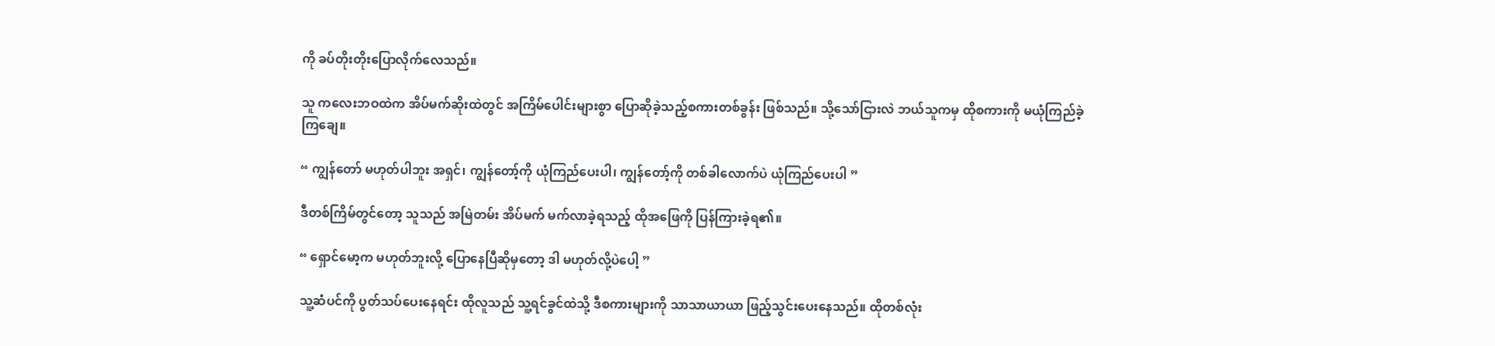ကို ခပ်တိုးတိုးပြောလိုက်လေသည်။

သူ ကလေးဘဝထဲက အိပ်မက်ဆိုးထဲတွင် အကြိမ်ပေါင်းများစွာ ပြောဆိုခဲ့သည့်စကားတစ်ခွန်း ဖြစ်သည်။ သို့သော်ငြားလဲ ဘယ်သူကမှ ထိုစကားကို မယုံကြည်ခဲ့ကြချေ။

“ ကျွန်တော် မဟုတ်ပါဘူး အရှင်၊ ကျွန်တော့်ကို ယုံကြည်ပေးပါ၊ ကျွန်တော့်ကို တစ်ခါလောက်ပဲ ယုံကြည်ပေးပါ ”

ဒီတစ်ကြိမ်တွင်တော့ သူသည် အမြဲတမ်း အိပ်မက် မက်လာခဲ့ရသည့် ထိုအဖြေကို ပြန်ကြားခဲ့ရ၏။

“ ရှောင်မော့က မဟုတ်ဘူးလို့ ပြောနေပြီဆိုမှတော့ ဒါ မဟုတ်လို့ပဲပေါ့ ”

သူ့ဆံပင်ကို ပွတ်သပ်ပေးနေရင်း ထိုလူသည် သူ့ရင်ခွင်ထဲသို့ ဒီစကားများကို သာသာယာယာ ဖြည့်သွင်းပေးနေသည်။ ထိုတစ်လုံး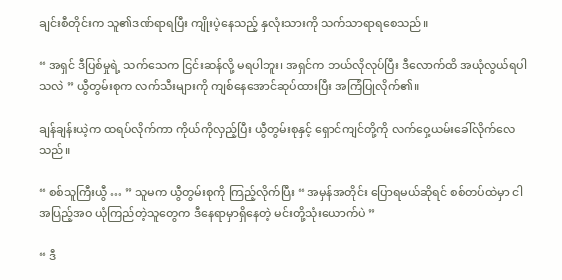ချင်းစီတိုင်းက သူ၏ဒဏ်ရာရပြီး ကျိုးပဲ့နေသည့် နှလုံးသားကို သက်သာရာရစေသည်။

“ အရှင် ဒီပြစ်မှုရဲ့ သက်သေက ငြင်းဆန်လို့ မရပါဘူး၊ အရှင်က ဘယ်လိုလုပ်ပြီး ဒီလောက်ထိ အယုံလွယ်ရပါသလဲ ” ယွီတွမ်းစုက လက်သီးများကို ကျစ်နေအောင်ဆုပ်ထားပြီး အကြံပြုလိုက်၏။

ချန်ချန်းယဲ့က ထရပ်လိုက်ကာ ကိုယ်ကိုလှည့်ပြီး ယွီတွမ်းစုနှင့် ရှောင်ကျင်တို့ကို လက်ဝှေ့ယမ်းခေါ်လိုက်လေသည်။

“ စစ်သူကြီးယွီ … ” သူမက ယွီတွမ်းစုကို ကြည့်လိုက်ပြီး “ အမှန်အတိုင်း ပြောရမယ်ဆိုရင် စစ်တပ်ထဲမှာ ငါ အပြည့်အဝ ယုံကြည်တဲ့သူတွေက ဒီနေရာမှာရှိနေတဲ့ မင်းတို့သုံးယောက်ပဲ ”

“ ဒီ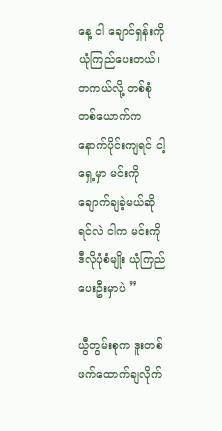နေ့ ငါ ချောင်ရှန်းကို ယုံကြည်ပေးတယ်၊ တကယ်လို့ တစ်စုံတစ်ယောက်က နောက်ပိုင်းကျရင် ငါ့ရှေ့မှာ မင်းကို ချောက်ချခဲ့မယ်ဆိုရင်လဲ ငါက မင်းကို ဒီလိုပုံစံမျိုး ယုံကြည်ပေးဦးမှာပဲ ”

ယွီတွမ်းစုက ဒူးတစ်ဖက်ထောက်ချလိုက်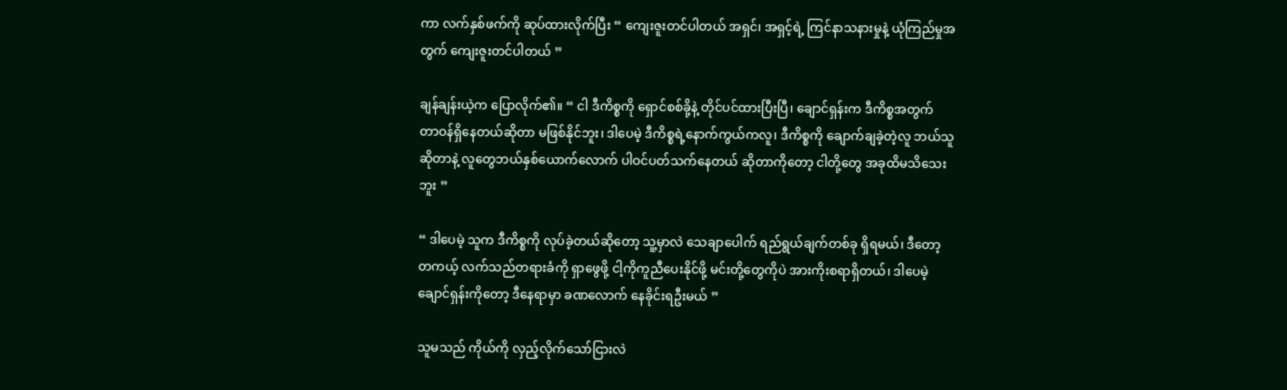ကာ လက်နှစ်ဖက်ကို ဆုပ်ထားလိုက်ပြီး “ ကျေးဇူးတင်ပါတယ် အရှင်၊ အရှင့်ရဲ့ ကြင်နာသနားမှုနဲ့ ယုံကြည်မှုအတွက် ကျေးဇူးတင်ပါတယ် ”

ချန်ချန်းယဲ့က ပြောလိုက်၏။ “ ငါ ဒီကိစ္စကို ရှောင်စစ်ခို့နဲ့ တိုင်ပင်ထားပြီးပြီ၊ ချောင်ရှန်းက ဒီကိစ္စအတွက် တာဝန်ရှိနေတယ်ဆိုတာ မဖြစ်နိုင်ဘူး၊ ဒါပေမဲ့ ဒီကိစ္စရဲ့နောက်ကွယ်ကလူ၊ ဒီကိစ္စကို ချောက်ချခဲ့တဲ့လူ ဘယ်သူဆိုတာနဲ့ လူတွေဘယ်နှစ်ယောက်လောက် ပါဝင်ပတ်သက်နေတယ် ဆိုတာကိုတော့ ငါတို့တွေ အခုထိမသိသေးဘူး ”

“ ဒါပေမဲ့ သူက ဒီကိစ္စကို လုပ်ခဲ့တယ်ဆိုတော့ သူ့မှာလဲ သေချာပေါက် ရည်ရွယ်ချက်တစ်ခု ရှိရမယ်၊ ဒီတော့ တကယ့် လက်သည်တရားခံကို ရှာဖွေဖို့ ငါ့ကိုကူညီပေး‌နိုင်ဖို့ မင်းတို့တွေကိုပဲ အားကိုးစရာရှိတယ်၊ ဒါပေမဲ့ ချောင်ရှန်းကိုတော့ ဒီနေရာမှာ ခဏလောက် နေခိုင်းရဦးမယ် ”

သူမသည် ကိုယ်ကို လှည့်လိုက်သော်ငြားလဲ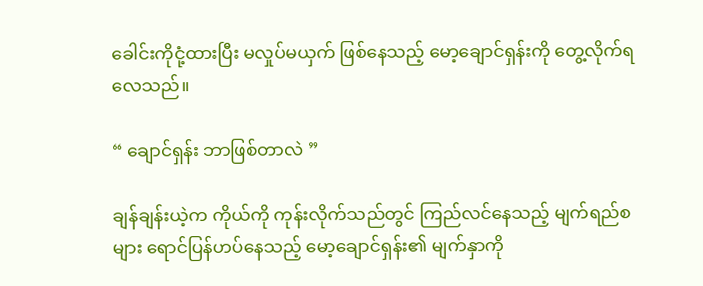ခေါင်းကိုငုံ့ထားပြီး မလှုပ်မယှက် ဖြစ်နေသည့် မော့ချောင်ရှန်းကို တွေ့လိုက်ရလေသည်။

“ ချောင်ရှန်း ဘာဖြစ်တာလဲ ”

ချန်ချန်းယဲ့က ကိုယ်ကို ကုန်းလိုက်သည်တွင် ကြည်လင်နေသည့် မျက်ရည်စများ ရောင်ပြန်ဟပ်နေသည့် မော့‌ချောင်ရှန်း၏ မျက်နှာကို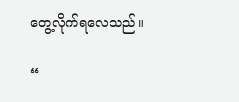တွေ့လိုက်ရလေသည်။

“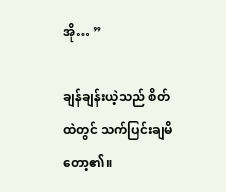အို… ”

ချန်ချန်းယဲ့သည် စိတ်ထဲတွင် သက်ပြင်းချမိတော့၏။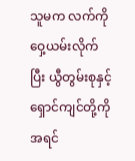သူမက လက်ကိုဝှေ့ယမ်းလိုက်ပြီး ယွီတွမ်းစုနှင့် ရှောင်ကျင်တို့ကို အရင်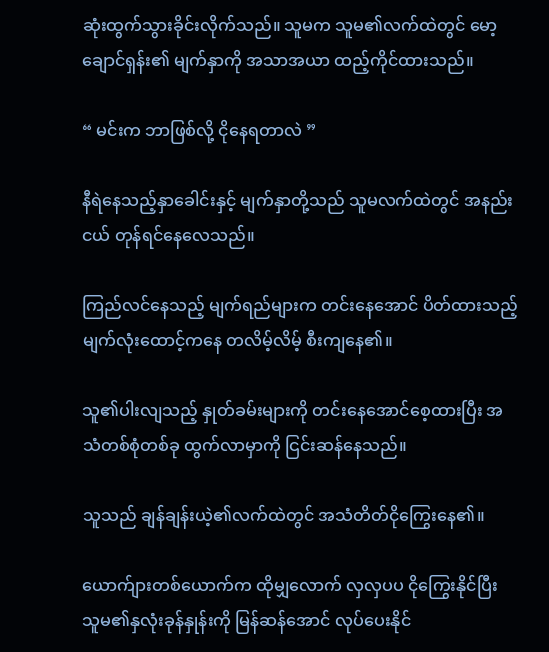ဆုံးထွက်သွားခိုင်းလိုက်သည်။ သူမက သူမ၏လက်ထဲတွင် မော့ချောင်ရှန်း၏ မျက်နှာကို အသာအယာ ထည့်ကိုင်ထားသည်။

“ မင်းက ဘာဖြစ်လို့ ငိုနေရတာလဲ ”

နီရဲနေသည့်နှာခေါင်းနှင့် မျက်နှာတို့သည် သူမလက်ထဲတွင် အနည်းငယ် တုန်ရင်နေလေသည်။

ကြည်လင်နေသည့် မျက်ရည်များက တင်းနေအောင် ပိတ်ထားသည့် မျက်လုံးထောင့်ကနေ တလိမ့်လိမ့် စီးကျနေ၏။

သူ၏ပါးလျသည့် နှုတ်ခမ်းများကို တင်းနေအောင်စေ့ထားပြီး အသံတစ်စုံတစ်ခု ထွက်လာမှာကို ငြင်းဆန်နေသည်။

သူသည် ချန်ချန်းယဲ့၏လက်ထဲတွင် အသံတိတ်ငိုကြွေးနေ၏။

ယောက်ျားတစ်ယောက်က ထိုမျှလောက် လှလှပပ ငိုကြွေးနိုင်ပြီး သူမ၏နှလုံးခုန်နှုန်းကို မြန်ဆန်အောင် လုပ်ပေးနိုင်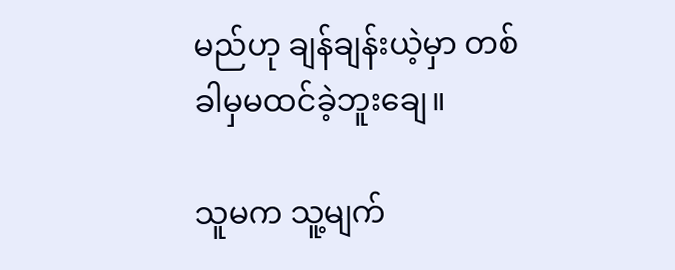မည်ဟု ချန်ချန်းယဲ့မှာ တစ်ခါမှမထင်ခဲ့ဘူးချေ။

သူမက သူ့မျက်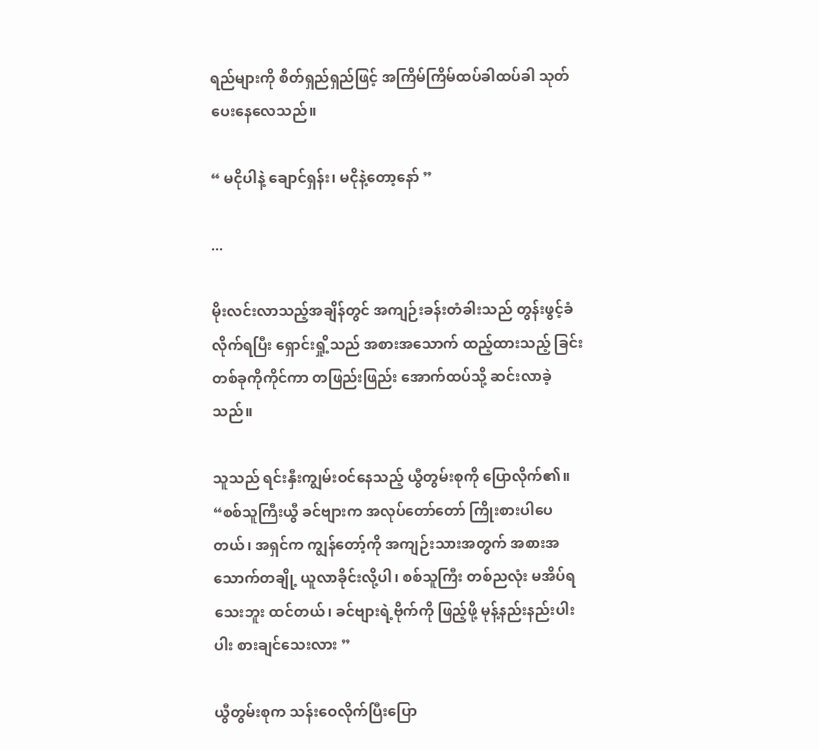ရည်များကို စိတ်ရှည်ရှည်ဖြင့် အကြိမ်ကြိမ်ထပ်ခါထပ်ခါ သုတ်ပေးနေလေသည်။

“ မငိုပါနဲ့ ချောင်ရှန်း၊ မငိုနဲ့တော့နော် ”

...

မိုးလင်းလာသည့်အချိန်တွင် အကျဉ်းခန်းတံခါးသည် တွန်းဖွင့်ခံလိုက်ရပြီး ရှောင်းရှို့သည် အစားအသောက် ထည့်ထားသည့် ခြင်းတစ်ခုကိုကိုင်ကာ တဖြည်းဖြည်း အောက်ထပ်သို့ ဆင်းလာခဲ့သည်။

သူသည် ရင်းနှီးကျွမ်းဝင်နေသည့် ယွီတွမ်းစုကို ပြောလိုက်၏။ “စစ်သူကြီးယွီ ခင်ဗျားက အလုပ်တော်တော် ကြိုးစားပါပေတယ်၊ အရှင်က ကျွန်တော့်ကို အကျဉ်းသားအတွက် အစားအသောက်တချို့ ယူလာခိုင်းလို့ပါ၊ စစ်သူကြီး တစ်ညလုံး မအိပ်ရသေးဘူး ထင်တယ်၊ ခင်ဗျားရဲ့ဗိုက်ကို ဖြည့်ဖို့ မုန့်နည်းနည်းပါးပါး စားချင်သေးလား ”

ယွီတွမ်းစုက သန်းဝေလိုက်ပြီးပြော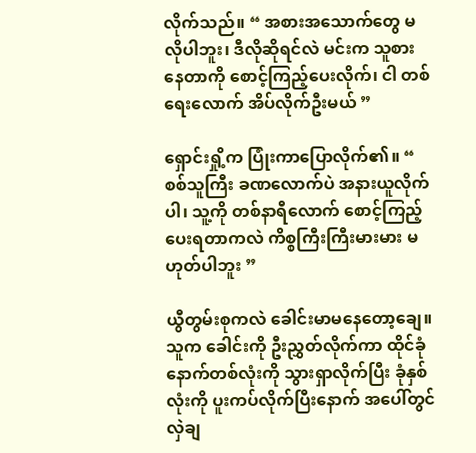လိုက်သည်။ “ အစားအသောက်တွေ မလိုပါဘူး၊ ဒီလိုဆိုရင်လဲ မင်းက သူစားနေတာကို စောင့်ကြည့်ပေးလိုက်၊ ငါ တစ်ရေးလောက် အိပ်လိုက်ဦးမယ် ”

ရှောင်းရှို့က ပြုံးကာပြောလိုက်၏။ “ စစ်သူကြီး ခဏလောက်ပဲ အနားယူလိုက်ပါ၊ သူ့ကို တစ်နာရီလောက် စောင့်ကြည့်ပေးရတာကလဲ ကိစ္စကြီးကြီးမားမား မဟုတ်ပါဘူး ”

ယွီတွမ်းစုကလဲ ခေါင်းမာမနေတော့ချေ။ သူက ခေါင်းကို ဦးညွှတ်လိုက်ကာ ထိုင်ခုံနောက်တစ်လုံးကို သွားရှာလိုက်ပြီး ခုံနှစ်လုံးကို ပူးကပ်လိုက်ပြီးနောက် အပေါ်တွင် လှဲချ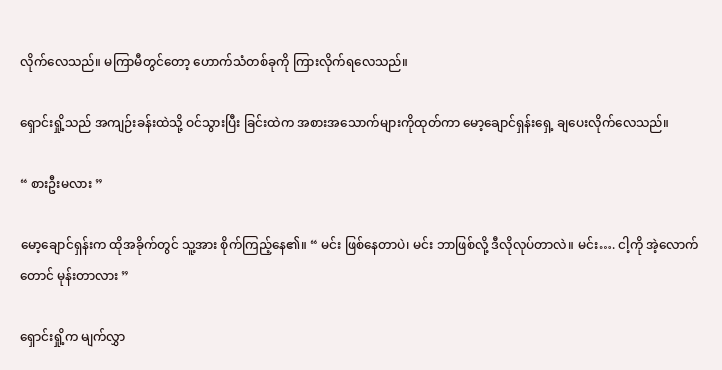လိုက်လေသည်။ မကြာမီတွင်တော့ ဟောက်သံတစ်ခုကို ကြားလိုက်ရလေသည်။

ရှောင်းရှို့သည် အကျဉ်းခန်းထဲသို့ ဝင်သွားပြီး ခြင်းထဲက အစားအသောက်များကိုထုတ်ကာ မော့ချောင်ရှန်းရှေ့ ချပေးလိုက်လေသည်။

“ စားဦးမလား ”

မော့ချောင်ရှန်းက ထိုအခိုက်တွင် သူ့အား စိုက်ကြည့်နေ၏။ “ မင်း ဖြစ်နေတာပဲ၊ မင်း ဘာဖြစ်လို့ ဒီလိုလုပ်တာလဲ။ မင်း…. ငါ့ကို အဲ့လောက်တောင် မုန်းတာလား ”

ရှောင်းရှို့က မျက်လွှာ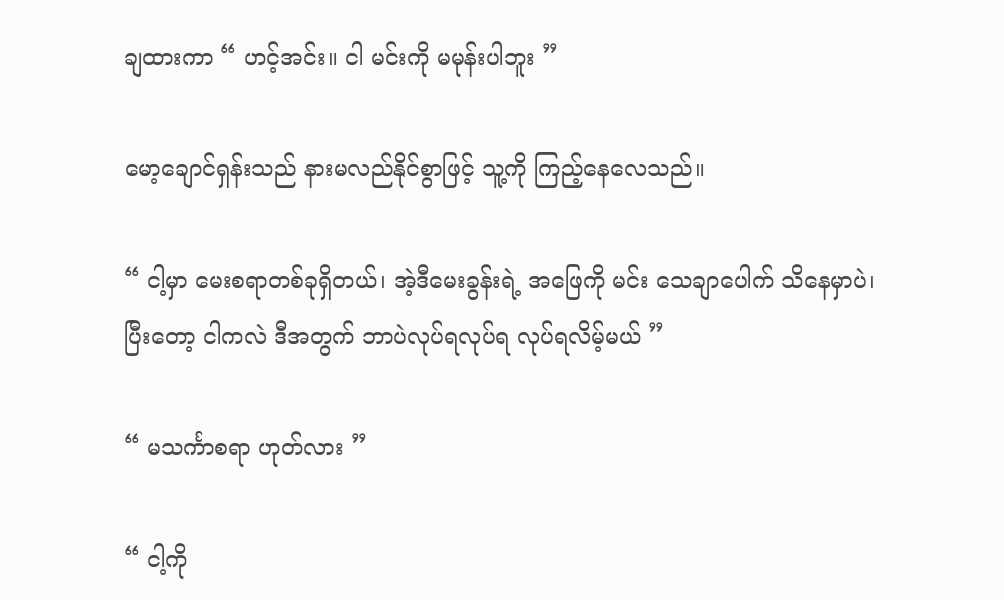ချထားကာ “ ဟင့်အင်း။ ငါ မင်းကို မမုန်းပါဘူး ”

မော့ချောင်ရှန်းသည် နားမလည်နိုင်စွာဖြင့် သူ့ကို ကြည့်နေလေသည်။

“ ငါ့မှာ မေးစရာတစ်ခုရှိတယ်၊ အဲ့ဒီမေးခွန်းရဲ့ အဖြေကို မင်း သေချာပေါက် သိနေမှာပဲ၊ ပြီးတော့ ငါကလဲ ဒီအတွက် ဘာပဲလုပ်ရလုပ်ရ လုပ်ရလိမ့်မယ် ”

“ မသင်္ကာစရာ ဟုတ်လား ”

“ ငါ့ကို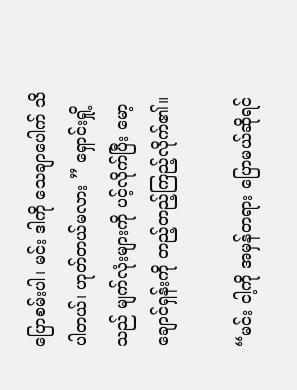ပြောစမ်းပါ၊ မင်း ဒါကို သေချာပေါက် သိပါတယ်၊ ဟုတ်တယ်မလား ” ရှောင်းရှို့သည် မျက်လုံးများကို ပင့်လိုက်ပြီး မော့ချောင်ရှန်းကို တည့်တည့်ကြည့်လိုက်၏။

“မင်း ငါ့ကို အမှန်တရား ပြောမယ်ဆိုရင်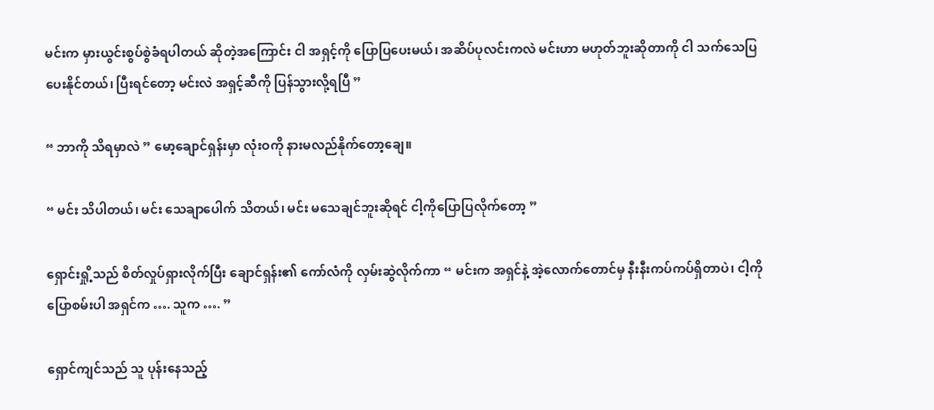မင်းက မှားယွင်းစွပ်စွဲခံရပါတယ် ဆိုတဲ့အကြောင်း ငါ အရှင့်ကို ပြောပြပေးမယ်၊ အဆိပ်ပုလင်းကလဲ မင်းဟာ မဟုတ်ဘူးဆိုတာကို ငါ သက်သေပြပေးနိုင်တယ်၊ ပြီးရင်တော့ မင်းလဲ အရှင့်ဆီကို ပြန်သွားလို့ရပြီ ”

“ ဘာကို သိရမှာလဲ ” မော့ချောင်ရှန်းမှာ လုံးဝကို နားမလည်နိုက်တော့ချေ။

“ မင်း သိပါတယ်၊ မင်း သေချာပေါက် သိတယ်၊ မင်း မသေချင်ဘူးဆိုရင် ငါ့ကိုပြောပြလိုက်တော့ ”

ရှောင်းရှို့သည် စိတ်လှုပ်ရှားလိုက်ပြီး ချောင်ရှန်း၏ ကော်လံကို လှမ်းဆွဲလိုက်ကာ “ မင်းက အရှင်နဲ့ အဲ့လောက်တောင်မှ နီးနီးကပ်ကပ်ရှိတာပဲ၊ ငါ့ကိုပြောစမ်းပါ အရှင်က …. သူက …. ”

ရှောင်ကျင်သည် သူ ပုန်းနေသည့်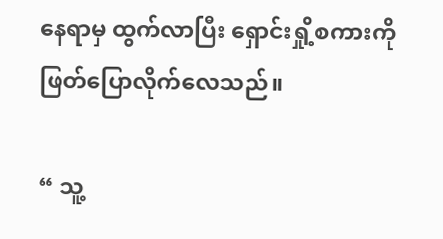နေရာမှ ထွက်လာပြီး ရှောင်းရှို့စကားကို ဖြတ်ပြောလိုက်လေသည်။

“ သူ့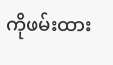ကိုဖမ်းထား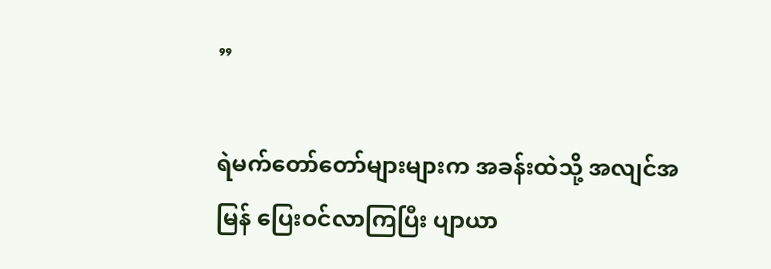”

ရဲမက်တော်တော်များများက အခန်းထဲသို့ အလျင်အမြန် ပြေးဝင်လာကြပြီး ပျာယာ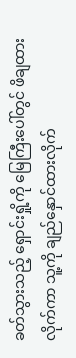ခတ်သွားသည့် ရှောင်းရှို့ကို မြေကြီးပေါ်တွင် ဖိချထားလိုက်ကာ သူ့ကို ချည်နှောင်ထားလိုက်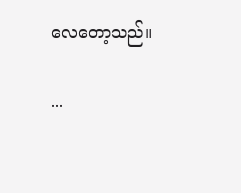လေတော့သည်။

...